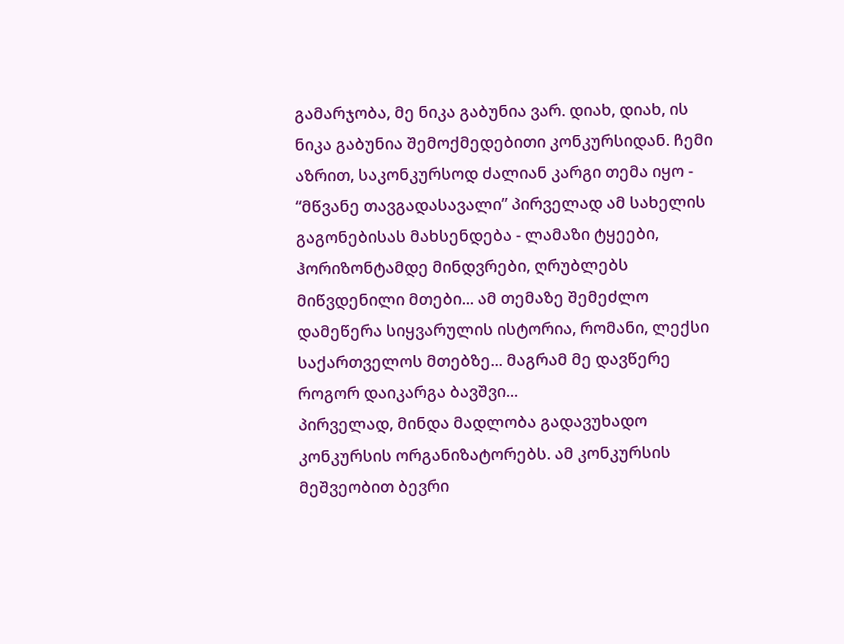გამარჯობა, მე ნიკა გაბუნია ვარ. დიახ, დიახ, ის ნიკა გაბუნია შემოქმედებითი კონკურსიდან. ჩემი აზრით, საკონკურსოდ ძალიან კარგი თემა იყო - “მწვანე თავგადასავალი” პირველად ამ სახელის გაგონებისას მახსენდება - ლამაზი ტყეები, ჰორიზონტამდე მინდვრები, ღრუბლებს მიწვდენილი მთები... ამ თემაზე შემეძლო დამეწერა სიყვარულის ისტორია, რომანი, ლექსი საქართველოს მთებზე... მაგრამ მე დავწერე როგორ დაიკარგა ბავშვი...
პირველად, მინდა მადლობა გადავუხადო კონკურსის ორგანიზატორებს. ამ კონკურსის მეშვეობით ბევრი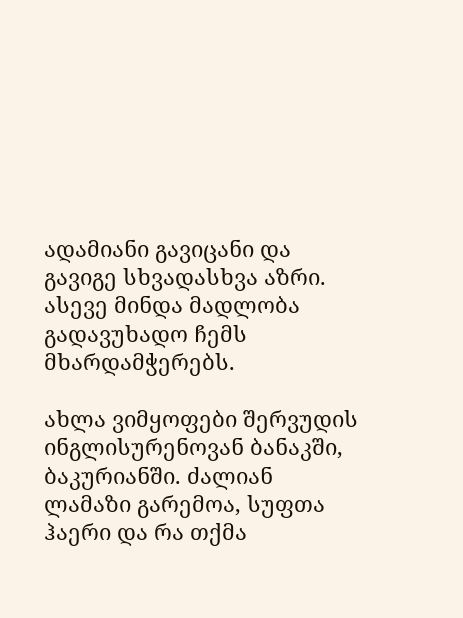ადამიანი გავიცანი და გავიგე სხვადასხვა აზრი. ასევე მინდა მადლობა გადავუხადო ჩემს მხარდამჭერებს.

ახლა ვიმყოფები შერვუდის ინგლისურენოვან ბანაკში, ბაკურიანში. ძალიან ლამაზი გარემოა, სუფთა ჰაერი და რა თქმა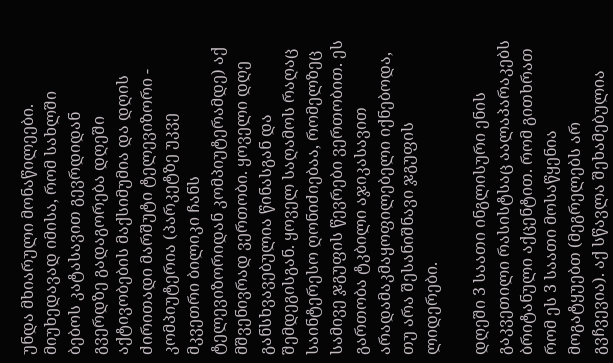უნდა მხიარული მონაწილეები. მიუხედავად იმისა, რომ სახლში ბებოს კატასავით გევრდიდან გვერდზე გადაგორება დღეში აქტივობების მაქსიმუმია და დღის ძირითადი მარშუტი ტელევიზორი - კომპიუტერია (პარკეტზე უკვე მკვეთრი ბილიკი ჩანს ტელევიზორიდან კომპიუტერამდე) აქ მშვენივრად ვერთობი. ყოველი დღე განსხვავებულია წინასგან და შემდეგისგან. ყოველ საღამოს რაღაც საინტერესო ღონიძიებაა, რომელზეც სამივე ჯგუფის წევრები ვერთობით. ეს გართობა ტკბილი აჯიკასავით არადამაკმაყოფილებელი იქნებოდა, თუ არა შესანიშნავი ჯგუფის ლიდერები.

დღეში 3 საათი ინგლისური ენის გაკვეთილი რასისტსაც აალაპარაკებს ბრიტანული აქცენტით. რომ გითხრათ რომ ეს 3 საათი მოსაწყენია მოგატყუებთ (მეგრელებს არ გვჩვევია). აქ სწავლა შეხამებულია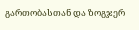გართობასთან და ზოგჯერ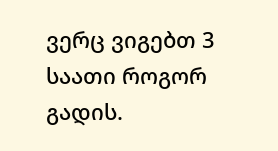ვერც ვიგებთ 3 საათი როგორ გადის.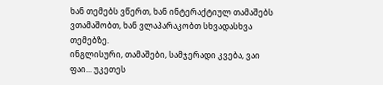ხან თემებს ვწერთ, ხან ინტერაქტიულ თამაშებს ვთამაშობთ, ხან ვლაპარაკობთ სხვადასხვა თემებზე.
ინგლისური, თამაშები, სამჯერადი კვება, ვაი ფაი... უკეთეს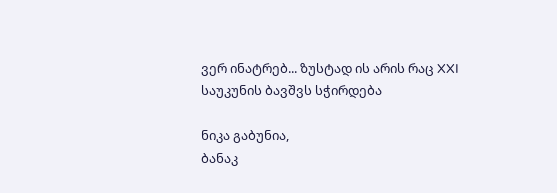ვერ ინატრებ... ზუსტად ის არის რაც XXI საუკუნის ბავშვს სჭირდება

ნიკა გაბუნია,
ბანაკ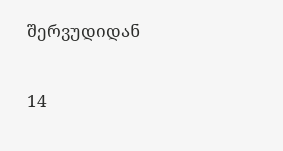შერვუდიდან

14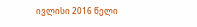ივლისი 2016 წელი